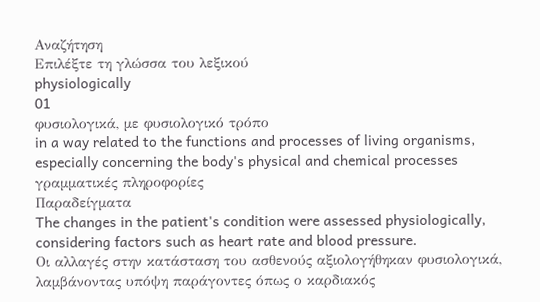Αναζήτηση
Επιλέξτε τη γλώσσα του λεξικού
physiologically
01
φυσιολογικά, με φυσιολογικό τρόπο
in a way related to the functions and processes of living organisms, especially concerning the body's physical and chemical processes
γραμματικές πληροφορίες
Παραδείγματα
The changes in the patient's condition were assessed physiologically, considering factors such as heart rate and blood pressure.
Οι αλλαγές στην κατάσταση του ασθενούς αξιολογήθηκαν φυσιολογικά, λαμβάνοντας υπόψη παράγοντες όπως ο καρδιακός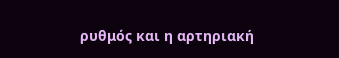ρυθμός και η αρτηριακή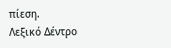πίεση.
Λεξικό Δέντρο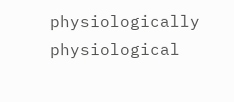physiologically
physiological